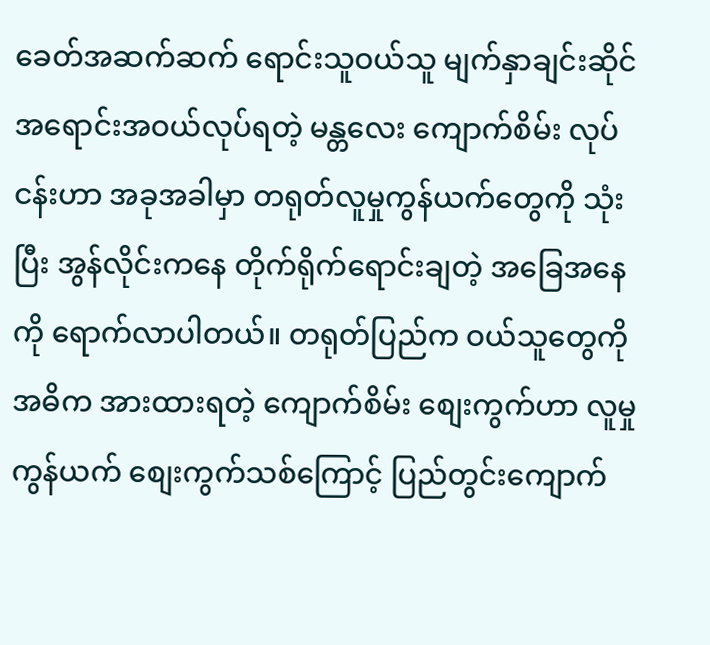ခေတ်အဆက်ဆက် ရောင်းသူဝယ်သူ မျက်နှာချင်းဆိုင် အရောင်းအဝယ်လုပ်ရတဲ့ မန္တလေး ကျောက်စိမ်း လုပ်ငန်းဟာ အခုအခါမှာ တရုတ်လူမှုကွန်ယက်တွေကို သုံးပြီး အွန်လိုင်းကနေ တိုက်ရိုက်ရောင်းချတဲ့ အခြေအနေကို ရောက်လာပါတယ်။ တရုတ်ပြည်က ဝယ်သူတွေကို အဓိက အားထားရတဲ့ ကျောက်စိမ်း စျေးကွက်ဟာ လူမှုကွန်ယက် စျေးကွက်သစ်ကြောင့် ပြည်တွင်းကျောက်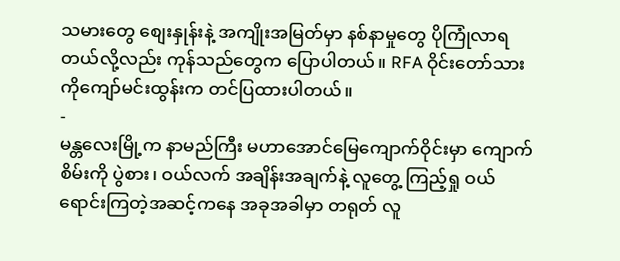သမားတွေ စျေးနှုန်းနဲ့ အကျိုးအမြတ်မှာ နစ်နာမှုတွေ ပိုကြုံလာရတယ်လို့လည်း ကုန်သည်တွေက ပြောပါတယ်။ RFA ဝိုင်းတော်သား ကိုကျော်မင်းထွန်းက တင်ပြထားပါတယ်။
-
မန္တလေးမြို့က နာမည်ကြီး မဟာအောင်မြေကျောက်ဝိုင်းမှာ ကျောက်စိမ်းကို ပွဲစား၊ ဝယ်လက် အချိန်းအချက်နဲ့ လူတွေ့ ကြည့်ရှု ဝယ်ရောင်းကြတဲ့အဆင့်ကနေ အခုအခါမှာ တရုတ် လူ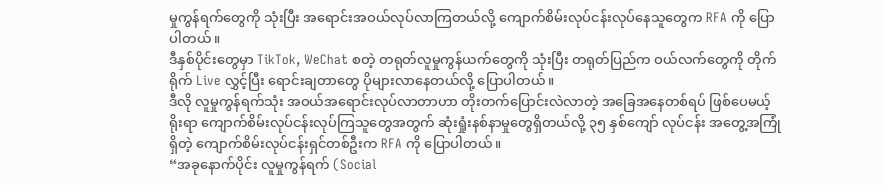မှုကွန်ရက်တွေကို သုံးပြီး အရောင်းအဝယ်လုပ်လာကြတယ်လို့ ကျောက်စိမ်းလုပ်ငန်းလုပ်နေသူတွေက RFA ကို ပြောပါတယ်။
ဒီနှစ်ပိုင်းတွေမှာ TikTok, WeChat စတဲ့ တရုတ်လူမှုကွန်ယက်တွေကို သုံးပြီး တရုတ်ပြည်က ဝယ်လက်တွေကို တိုက်ရိုက် Live လွှင့်ပြီး ရောင်းချတာတွေ ပိုများလာနေတယ်လို့ ပြောပါတယ်။
ဒီလို လူမှုကွန်ရက်သုံး အဝယ်အရောင်းလုပ်လာတာဟာ တိုးတက်ပြောင်းလဲလာတဲ့ အခြေအနေတစ်ရပ် ဖြစ်ပေမယ့် ရိုးရာ ကျောက်စိမ်းလုပ်ငန်းလုပ်ကြသူတွေအတွက် ဆုံးရှုံးနစ်နာမှုတွေရှိတယ်လို့ ၃၅ နှစ်ကျော် လုပ်ငန်း အတွေ့အကြုံရှိတဲ့ ကျောက်စိမ်းလုပ်ငန်းရှင်တစ်ဦးက RFA ကို ပြောပါတယ်။
“အခုနောက်ပိုင်း လူမှုကွန်ရက် (Social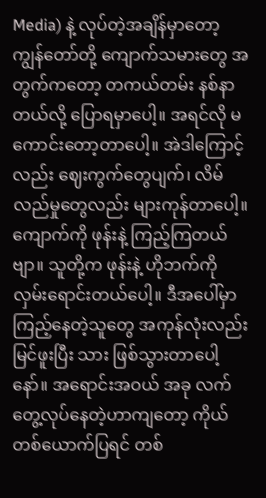Media) နဲ့ လုပ်တဲ့အချိန်မှာတော့ ကျွန်တော်တို့ ကျောက်သမားတွေ အတွက်ကတော့ တကယ်တမ်း နစ်နာတယ်လို့ ပြောရမှာပေါ့။ အရင်လို မကောင်းတော့တာပေါ့။ အဲဒါကြောင့် လည်း ဈေးကွက်တွေပျက်၊ လိမ်လည်မှုတွေလည်း များကုန်တာပေါ့။ ကျောက်ကို ဖုန်းနဲ့ ကြည့်ကြတယ်ဗျာ။ သူတို့က ဖုန်းနဲ့ ဟိုဘက်ကို လှမ်းရောင်းတယ်ပေါ့။ ဒီအပေါ်မှာ ကြည့်နေတဲ့သူတွေ အကုန်လုံးလည်း မြင်ဖူးပြီး သား ဖြစ်သွားတာပေါ့နော်။ အရောင်းအဝယ် အခု လက်တွေ့လုပ်နေတဲ့ဟာကျတော့ ကိုယ်တစ်ယောက်ပြရင် တစ်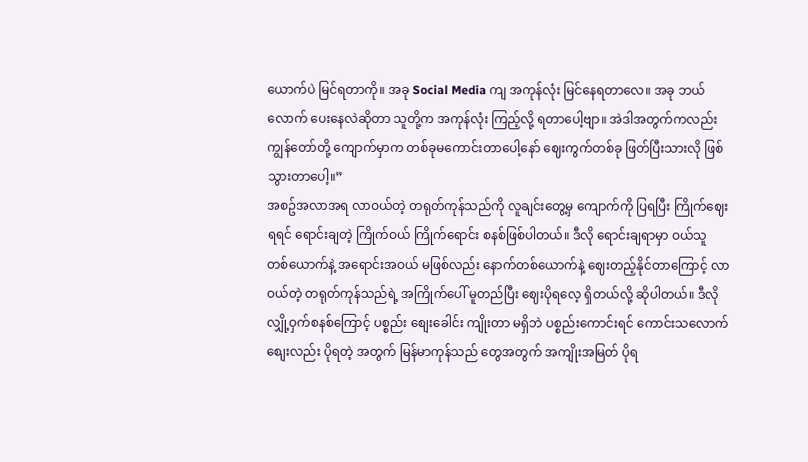ယောက်ပဲ မြင်ရတာကို။ အခု Social Media ကျ အကုန်လုံး မြင်နေရတာလေ။ အခု ဘယ်လောက် ပေးနေလဲဆိုတာ သူတို့က အကုန်လုံး ကြည့်လို့ ရတာပေါ့ဗျာ။ အဲဒါအတွက်ကလည်း ကျွန်တော်တို့ ကျောက်မှာက တစ်ခုမကောင်းတာပေါ့နော် ဈေးကွက်တစ်ခု ဖြတ်ပြီးသားလို ဖြစ်သွားတာပေါ့။”
အစဥ်အလာအရ လာဝယ်တဲ့ တရုတ်ကုန်သည်ကို လူချင်းတွေ့မှ ကျောက်ကို ပြရပြီး ကြိုက်ဈေးရရင် ရောင်းချတဲ့ ကြိုက်ဝယ် ကြိုက်ရောင်း စနစ်ဖြစ်ပါတယ်။ ဒီလို ရောင်းချရာမှာ ဝယ်သူ တစ်ယောက်နဲ့ အရောင်းအဝယ် မဖြစ်လည်း နောက်တစ်ယောက်နဲ့ ဈေးတည့်နိုင်တာကြောင့် လာဝယ်တဲ့ တရုတ်ကုန်သည်ရဲ့ အကြိုက်ပေါ် မူတည်ပြီး ဈေးပိုရလေ့ ရှိတယ်လို့ ဆိုပါတယ်။ ဒီလို လျှို့ဝှက်စနစ်ကြောင့် ပစ္စည်း စျေးခေါင်း ကျိုးတာ မရှိဘဲ ပစ္စည်းကောင်းရင် ကောင်းသလောက် စျေးလည်း ပိုရတဲ့ အတွက် မြန်မာကုန်သည် တွေအတွက် အကျိုးအမြတ် ပိုရ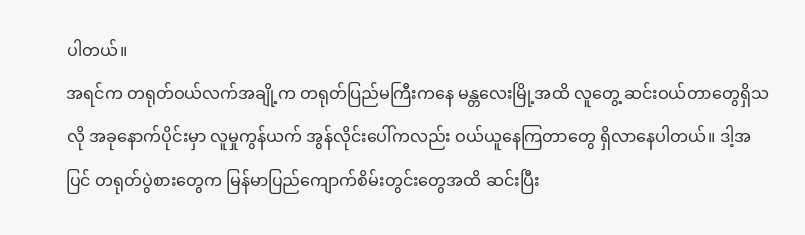ပါတယ်။
အရင်က တရုတ်ဝယ်လက်အချို့က တရုတ်ပြည်မကြီးကနေ မန္တလေးမြို့အထိ လူတွေ့ ဆင်းဝယ်တာတွေရှိသလို အခုနောက်ပိုင်းမှာ လူမှုကွန်ယက် အွန်လိုင်းပေါ်ကလည်း ဝယ်ယူနေကြတာတွေ ရှိလာနေပါတယ်။ ဒါ့အပြင် တရုတ်ပွဲစားတွေက မြန်မာပြည်ကျောက်စိမ်းတွင်းတွေအထိ ဆင်းပြီး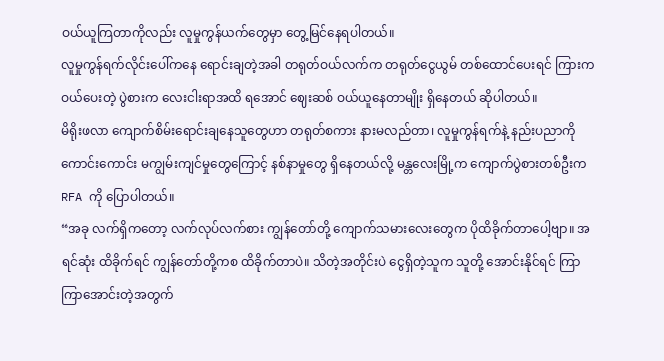ဝယ်ယူကြတာကိုလည်း လူမှုကွန်ယက်တွေမှာ တွေ့မြင်နေရပါတယ်။
လူမှုကွန်ရက်လိုင်းပေါ်ကနေ ရောင်းချတဲ့အခါ တရုတ်ဝယ်လက်က တရုတ်ငွေယွမ် တစ်ထောင်ပေးရင် ကြားက ဝယ်ပေးတဲ့ ပွဲစားက လေးငါးရာအထိ ရအောင် ဈေးဆစ် ဝယ်ယူနေတာမျိုး ရှိနေတယ် ဆိုပါတယ်။
မိရိုးဖလာ ကျောက်စိမ်းရောင်းချနေသူတွေဟာ တရုတ်စကား နားမလည်တာ၊ လူမှုကွန်ရက်နဲ့ နည်းပညာကို ကောင်းကောင်း မကျွမ်းကျင်မှုတွေကြောင့် နစ်နာမှုတွေ ရှိနေတယ်လို့ မန္တလေးမြို့က ကျောက်ပွဲစားတစ်ဦးက RFA ကို ပြောပါတယ်။
“အခု လက်ရှိကတော့ လက်လုပ်လက်စား ကျွန်တော်တို့ ကျောက်သမားလေးတွေက ပိုထိခိုက်တာပေါ့ဗျာ။ အရင်ဆုံး ထိခိုက်ရင် ကျွန်တော်တို့ကစ ထိခိုက်တာပဲ။ သိတဲ့အတိုင်းပဲ ငွေရှိတဲ့သူက သူတို့ အောင်းနိုင်ရင် ကြာကြာအောင်းတဲ့အတွက်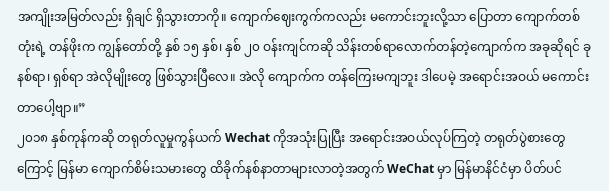အကျိုးအမြတ်လည်း ရှိချင် ရှိသွားတာကို။ ကျောက်ဈေးကွက်ကလည်း မကောင်းဘူးလို့သာ ပြောတာ ကျောက်တစ်တုံးရဲ့ တန်ဖိုးက ကျွန်တော်တို့ နှစ် ၁၅ နှစ်၊ နှစ် ၂၀ ဝန်းကျင်ကဆို သိန်းတစ်ရာလောက်တန်တဲ့ကျောက်က အခုဆိုရင် ခုနစ်ရာ၊ ရှစ်ရာ အဲလိုမျိုးတွေ ဖြစ်သွားပြီလေ။ အဲလို ကျောက်က တန်ကြေးမကျဘူး ဒါပေမဲ့ အရောင်းအဝယ် မကောင်းတာပေါ့ဗျာ။”
၂၀၁၈ နှစ်ကုန်ကဆို တရုတ်လူမှုကွန်ယက် Wechat ကိုအသုံးပြုပြီး အရောင်းအဝယ်လုပ်ကြတဲ့ တရုတ်ပွဲစားတွေ ကြောင့် မြန်မာ ကျောက်စိမ်းသမားတွေ ထိခိုက်နစ်နာတာများလာတဲ့အတွက် WeChat မှာ မြန်မာနိင်ငံမှာ ပိတ်ပင်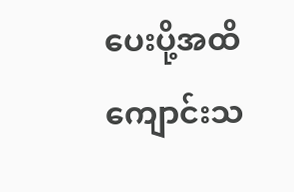ပေးပို့အထိ ကျောင်းသ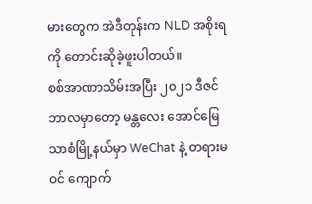မားတွေက အဲဒီတုန်းက NLD အစိုးရကို တောင်းဆိုခဲ့ဖူးပါတယ်။
စစ်အာဏာသိမ်းအပြီး ၂၀၂၁ ဒီဇင်ဘာလမှာတော့ မန္တလေး အောင်မြေသာစံမြို့နယ်မှာ WeChat နဲ့ တရားမဝင် ကျောက်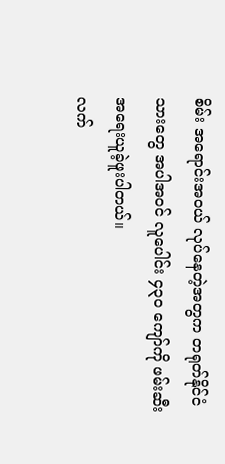စိမ်း အရောင်းအဝယ် လုပ်နေတဲ့အတွက တရုတ်နိုင်ငံသားတွေ အပါအဝင် လူပေါင်း ၄၃၀ ကျော်ကို ဖမ်းဆီး အရေးယူခဲ့ဖူးပါတယ်။
လက်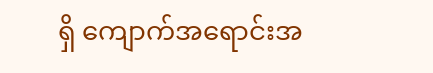ရှိ ကျောက်အရောင်းအ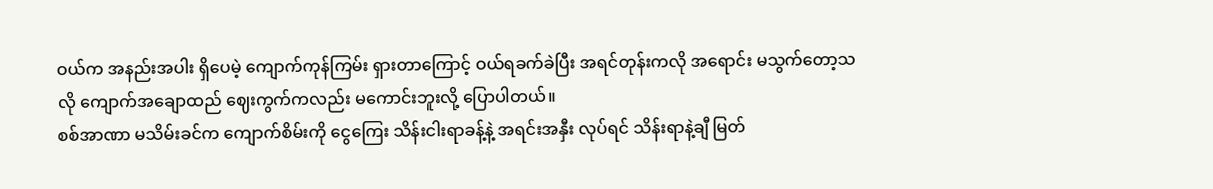ဝယ်က အနည်းအပါး ရှိပေမဲ့ ကျောက်ကုန်ကြမ်း ရှားတာကြောင့် ဝယ်ရခက်ခဲပြီး အရင်တုန်းကလို အရောင်း မသွက်တော့သလို ကျောက်အချောထည် ဈေးကွက်ကလည်း မကောင်းဘူးလို့ ပြောပါတယ်။
စစ်အာဏာ မသိမ်းခင်က ကျောက်စိမ်းကို ငွေကြေး သိန်းငါးရာခန့်နဲ့ အရင်းအနှီး လုပ်ရင် သိန်းရာနဲ့ချီ မြတ်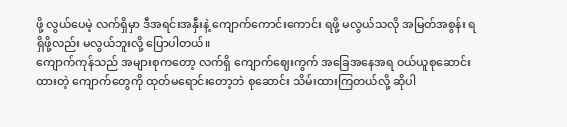ဖို့ လွယ်ပေမဲ့ လက်ရှိမှာ ဒီအရင်းအနှီးနဲ့ ကျောက်ကောင်းကောင်း ရဖို့ မလွယ်သလို အမြတ်အစွန်း ရရှိဖို့လည်း မလွယ်ဘူးလို့ ပြောပါတယ်။
ကျောက်ကုန်သည် အများစုကတော့ လက်ရှိ ကျောက်ဈေးကွက် အခြေအနေအရ ဝယ်ယူစုဆောင်းထားတဲ့ ကျောက်တွေကို ထုတ်မရောင်းတော့ဘဲ စုဆောင်း သိမ်းထားကြတယ်လို့ ဆိုပါ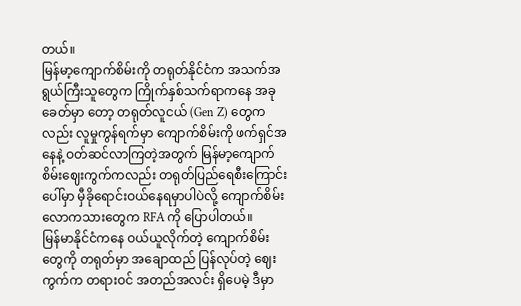တယ်။
မြန်မာ့ကျောက်စိမ်းကို တရုတ်နိုင်ငံက အသက်အရွယ်ကြီးသူတွေက ကြိုက်နှစ်သက်ရာကနေ အခုခေတ်မှာ တော့ တရုတ်လူငယ် (Gen Z) တွေကလည်း လူမှုကွန်ရက်မှာ ကျောက်စိမ်းကို ဖက်ရှင်အနေနဲ့ ဝတ်ဆင်လာကြတဲ့အတွက် မြန်မာ့ကျောက်စိမ်းဈေးကွက်ကလည်း တရုတ်ပြည်ရေစီးကြောင်းပေါ်မှာ မှီခိုရောင်းဝယ်နေရမှာပါပဲလို့ ကျောက်စိမ်း လောကသားတွေက RFA ကို ပြောပါတယ်။
မြန်မာနိုင်ငံကနေ ဝယ်ယူလိုက်တဲ့ ကျောက်စိမ်းတွေကို တရုတ်မှာ အချောထည် ပြန်လုပ်တဲ့ ဈေးကွက်က တရားဝင် အတည်အလင်း ရှိပေမဲ့ ဒီမှာ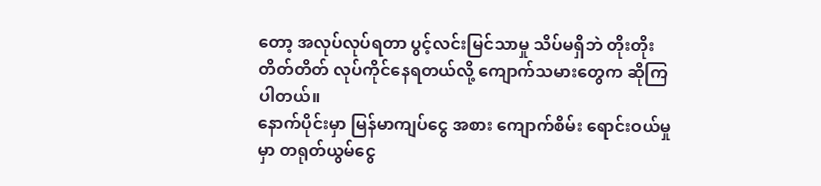တော့ အလုပ်လုပ်ရတာ ပွင့်လင်းမြင်သာမှု သိပ်မရှိဘဲ တိုးတိုးတိတ်တိတ် လုပ်ကိုင်နေရတယ်လို့ ကျောက်သမားတွေက ဆိုကြပါတယ်။
နောက်ပိုင်းမှာ မြန်မာကျပ်ငွေ အစား ကျောက်စိမ်း ရောင်းဝယ်မှုမှာ တရုတ်ယွမ်ငွေ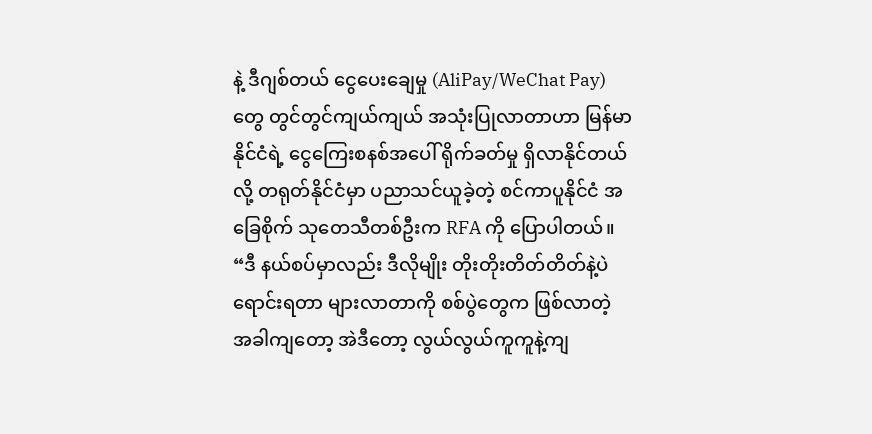နဲ့ ဒီဂျစ်တယ် ငွေပေးချေမှု (AliPay/WeChat Pay) တွေ တွင်တွင်ကျယ်ကျယ် အသုံးပြုလာတာဟာ မြန်မာနိုင်ငံရဲ့ ငွေကြေးစနစ်အပေါ် ရိုက်ခတ်မှု ရှိလာနိုင်တယ်လို့ တရုတ်နိုင်ငံမှာ ပညာသင်ယူခဲ့တဲ့ စင်ကာပူနိုင်ငံ အခြေစိုက် သုတေသီတစ်ဦးက RFA ကို ပြောပါတယ်။
“ဒီ နယ်စပ်မှာလည်း ဒီလိုမျိုး တိုးတိုးတိတ်တိတ်နဲ့ပဲ ရောင်းရတာ များလာတာကို စစ်ပွဲတွေက ဖြစ်လာတဲ့ အခါကျတော့ အဲဒီတော့ လွယ်လွယ်ကူကူနဲ့ကျ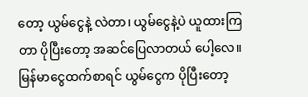တော့ ယွမ်ငွေနဲ့ လဲတာ၊ ယွမ်ငွေနဲ့ပဲ ယူထားကြတာ ပိုပြီးတော့ အဆင်ပြေလာတယ် ပေါ့လေ။ မြန်မာငွေထက်စာရင် ယွမ်ငွေက ပိုပြီးတော့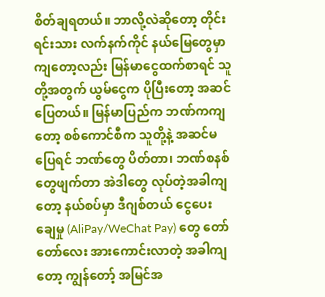စိတ်ချရတယ်။ ဘာလို့လဲဆိုတော့ တိုင်းရင်းသား လက်နက်ကိုင် နယ်မြေတွေမှာ ကျတော့လည်း မြန်မာငွေထက်စာရင် သူတို့အတွက် ယွမ်ငွေက ပိုပြီးတော့ အဆင်ပြေတယ်။ မြန်မာပြည်က ဘဏ်ကကျတော့ စစ်ကောင်စီက သူတို့နဲ့ အဆင်မပြေရင် ဘဏ်တွေ ပိတ်တာ၊ ဘဏ်စနစ်တွေဖျက်တာ အဲဒါတွေ လုပ်တဲ့အခါကျတော့ နယ်စပ်မှာ ဒီဂျစ်တယ် ငွေပေး ချေမှု (AliPay/WeChat Pay) တွေ တော်တော်လေး အားကောင်းလာတဲ့ အခါကျတော့ ကျွန်တော့် အမြင်အ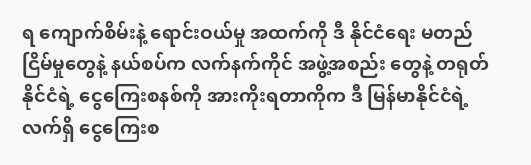ရ ကျောက်စိမ်းနဲ့ ရောင်းဝယ်မှု အထက်ကို ဒီ နိုင်ငံရေး မတည်ငြိမ်မှုတွေနဲ့ နယ်စပ်က လက်နက်ကိုင် အဖွဲ့အစည်း တွေနဲ့ တရုတ်နိုင်ငံရဲ့ ငွေကြေးစနစ်ကို အားကိုးရတာကိုက ဒီ မြန်မာနိုင်ငံရဲ့ လက်ရှိ ငွေကြေးစ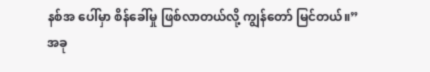နစ်အ ပေါ်မှာ စိန်ခေါ်မှု ဖြစ်လာတယ်လို့ ကျွန်တော် မြင်တယ်။”
အခု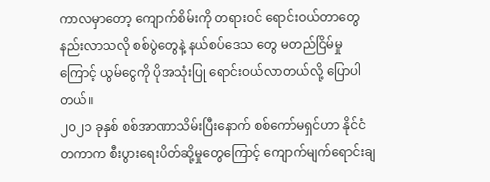ကာလမှာတော့ ကျောက်စိမ်းကို တရားဝင် ရောင်းဝယ်တာတွေ နည်းလာသလို စစ်ပွဲတွေနဲ့ နယ်စပ်ဒေသ တွေ မတည်ငြိမ်မှုကြောင့် ယွမ်ငွေကို ပိုအသုံးပြု ရောင်းဝယ်လာတယ်လို့ ပြောပါတယ်။
၂၀၂၁ ခုနှစ် စစ်အာဏာသိမ်းပြီးနောက် စစ်ကော်မရှင်ဟာ နိုင်ငံတကာက စီးပွားရေးပိတ်ဆို့မှုတွေကြောင့် ကျောက်မျက်ရောင်းချ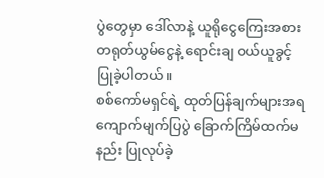ပွဲတွေမှာ ဒေါ်လာနဲ့ ယူရိုငွေကြေးအစား တရုတ်ယွမ်ငွေနဲ့ ရောင်းချ ဝယ်ယူခွင့် ပြုခဲ့ပါတယ်။
စစ်ကော်မရှင်ရဲ့ ထုတ်ပြန်ချက်များအရ ကျောက်မျက်ပြပွဲ ခြောက်ကြိမ်ထက်မနည်း ပြုလုပ်ခဲ့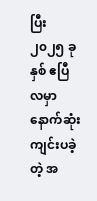ပြီး ၂၀၂၅ ခုနှစ် ဧပြီလမှာ နောက်ဆုံး ကျင်းပခဲ့တဲ့ အ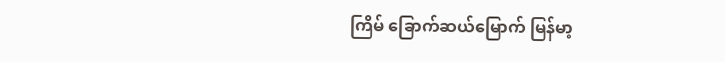ကြိမ် ခြောက်ဆယ်မြောက် မြန်မာ့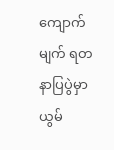ကျောက်မျက် ရတနာပြပွဲမှာ ယွမ်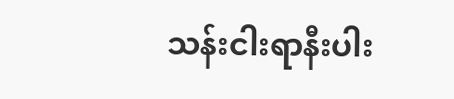သန်းငါးရာနီးပါး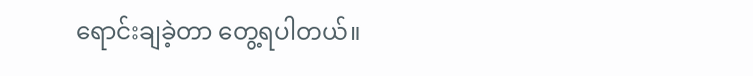ရောင်းချခဲ့တာ တွေ့ရပါတယ်။